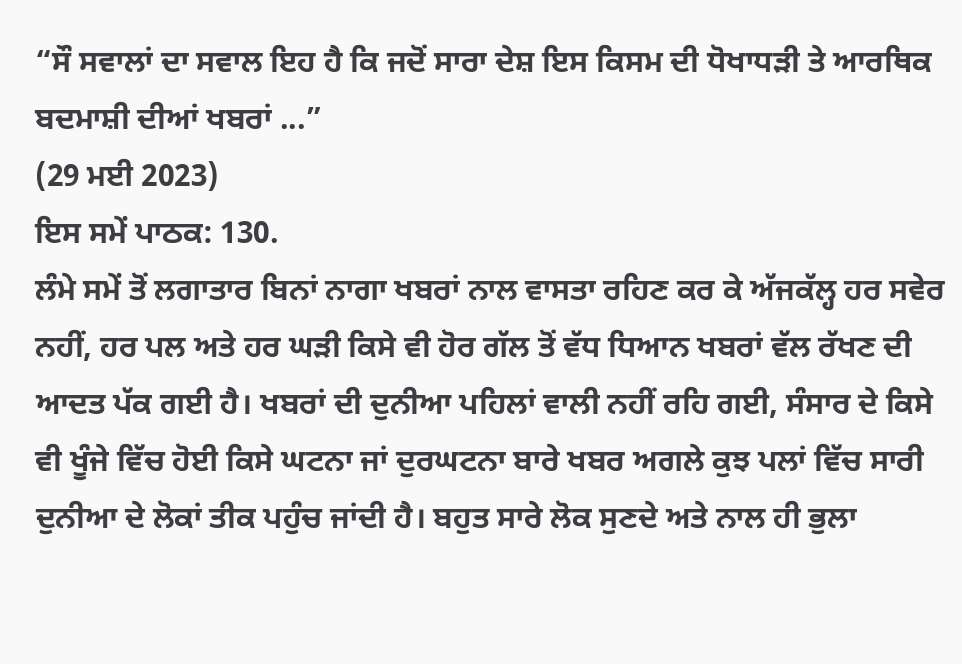“ਸੌ ਸਵਾਲਾਂ ਦਾ ਸਵਾਲ ਇਹ ਹੈ ਕਿ ਜਦੋਂ ਸਾਰਾ ਦੇਸ਼ ਇਸ ਕਿਸਮ ਦੀ ਧੋਖਾਧੜੀ ਤੇ ਆਰਥਿਕ ਬਦਮਾਸ਼ੀ ਦੀਆਂ ਖਬਰਾਂ ...”
(29 ਮਈ 2023)
ਇਸ ਸਮੇਂ ਪਾਠਕ: 130.
ਲੰਮੇ ਸਮੇਂ ਤੋਂ ਲਗਾਤਾਰ ਬਿਨਾਂ ਨਾਗਾ ਖਬਰਾਂ ਨਾਲ ਵਾਸਤਾ ਰਹਿਣ ਕਰ ਕੇ ਅੱਜਕੱਲ੍ਹ ਹਰ ਸਵੇਰ ਨਹੀਂ, ਹਰ ਪਲ ਅਤੇ ਹਰ ਘੜੀ ਕਿਸੇ ਵੀ ਹੋਰ ਗੱਲ ਤੋਂ ਵੱਧ ਧਿਆਨ ਖਬਰਾਂ ਵੱਲ ਰੱਖਣ ਦੀ ਆਦਤ ਪੱਕ ਗਈ ਹੈ। ਖਬਰਾਂ ਦੀ ਦੁਨੀਆ ਪਹਿਲਾਂ ਵਾਲੀ ਨਹੀਂ ਰਹਿ ਗਈ, ਸੰਸਾਰ ਦੇ ਕਿਸੇ ਵੀ ਖੂੰਜੇ ਵਿੱਚ ਹੋਈ ਕਿਸੇ ਘਟਨਾ ਜਾਂ ਦੁਰਘਟਨਾ ਬਾਰੇ ਖਬਰ ਅਗਲੇ ਕੁਝ ਪਲਾਂ ਵਿੱਚ ਸਾਰੀ ਦੁਨੀਆ ਦੇ ਲੋਕਾਂ ਤੀਕ ਪਹੁੰਚ ਜਾਂਦੀ ਹੈ। ਬਹੁਤ ਸਾਰੇ ਲੋਕ ਸੁਣਦੇ ਅਤੇ ਨਾਲ ਹੀ ਭੁਲਾ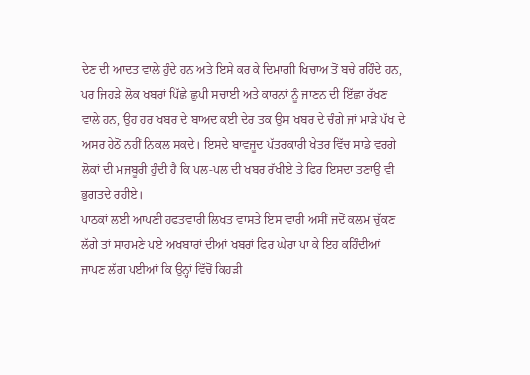ਦੇਣ ਦੀ ਆਦਤ ਵਾਲੇ ਹੁੰਦੇ ਹਨ ਅਤੇ ਇਸੇ ਕਰ ਕੇ ਦਿਮਾਗੀ ਖਿਚਾਅ ਤੋਂ ਬਚੇ ਰਹਿੰਦੇ ਹਨ, ਪਰ ਜਿਹੜੇ ਲੋਕ ਖਬਰਾਂ ਪਿੱਛੇ ਛੁਪੀ ਸਚਾਈ ਅਤੇ ਕਾਰਨਾਂ ਨੂੰ ਜਾਣਨ ਦੀ ਇੱਛਾ ਰੱਖਣ ਵਾਲੇ ਹਨ, ਉਹ ਹਰ ਖਬਰ ਦੇ ਬਾਅਦ ਕਈ ਦੇਰ ਤਕ ਉਸ ਖਬਰ ਦੇ ਚੰਗੇ ਜਾਂ ਮਾੜੇ ਪੱਖ ਦੇ ਅਸਰ ਹੇਠੋਂ ਨਹੀਂ ਨਿਕਲ ਸਕਦੇ। ਇਸਦੇ ਬਾਵਜੂਦ ਪੱਤਰਕਾਰੀ ਖੇਤਰ ਵਿੱਚ ਸਾਡੇ ਵਰਗੇ ਲੋਕਾਂ ਦੀ ਮਜਬੂਰੀ ਹੁੰਦੀ ਹੈ ਕਿ ਪਲ-ਪਲ ਦੀ ਖਬਰ ਰੱਖੀਏ ਤੇ ਫਿਰ ਇਸਦਾ ਤਣਾਉ ਵੀ ਭੁਗਤਦੇ ਰਹੀਏ।
ਪਾਠਕਾਂ ਲਈ ਆਪਣੀ ਹਫਤਵਾਰੀ ਲਿਖਤ ਵਾਸਤੇ ਇਸ ਵਾਰੀ ਅਸੀਂ ਜਦੋਂ ਕਲਮ ਚੁੱਕਣ ਲੱਗੇ ਤਾਂ ਸਾਹਮਣੇ ਪਏ ਅਖਬਾਰਾਂ ਦੀਆਂ ਖਬਰਾਂ ਫਿਰ ਘੇਰਾ ਪਾ ਕੇ ਇਹ ਕਹਿੰਦੀਆਂ ਜਾਪਣ ਲੱਗ ਪਈਆਂ ਕਿ ਉਨ੍ਹਾਂ ਵਿੱਚੋਂ ਕਿਹੜੀ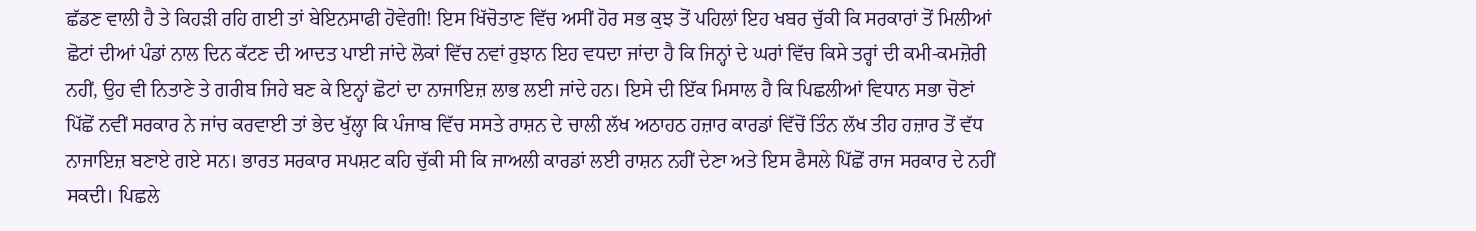ਛੱਡਣ ਵਾਲੀ ਹੈ ਤੇ ਕਿਹੜੀ ਰਹਿ ਗਈ ਤਾਂ ਬੇਇਨਸਾਫੀ ਹੋਵੇਗੀ! ਇਸ ਖਿੱਚੋਤਾਣ ਵਿੱਚ ਅਸੀਂ ਹੋਰ ਸਭ ਕੁਝ ਤੋਂ ਪਹਿਲਾਂ ਇਹ ਖਬਰ ਚੁੱਕੀ ਕਿ ਸਰਕਾਰਾਂ ਤੋਂ ਮਿਲੀਆਂ ਛੋਟਾਂ ਦੀਆਂ ਪੰਡਾਂ ਨਾਲ ਦਿਨ ਕੱਟਣ ਦੀ ਆਦਤ ਪਾਈ ਜਾਂਦੇ ਲੋਕਾਂ ਵਿੱਚ ਨਵਾਂ ਰੁਝਾਨ ਇਹ ਵਧਦਾ ਜਾਂਦਾ ਹੈ ਕਿ ਜਿਨ੍ਹਾਂ ਦੇ ਘਰਾਂ ਵਿੱਚ ਕਿਸੇ ਤਰ੍ਹਾਂ ਦੀ ਕਮੀ-ਕਮਜ਼ੋਰੀ ਨਹੀਂ, ਉਹ ਵੀ ਨਿਤਾਣੇ ਤੇ ਗਰੀਬ ਜਿਹੇ ਬਣ ਕੇ ਇਨ੍ਹਾਂ ਛੋਟਾਂ ਦਾ ਨਾਜਾਇਜ਼ ਲਾਭ ਲਈ ਜਾਂਦੇ ਹਨ। ਇਸੇ ਦੀ ਇੱਕ ਮਿਸਾਲ ਹੈ ਕਿ ਪਿਛਲੀਆਂ ਵਿਧਾਨ ਸਭਾ ਚੋਣਾਂ ਪਿੱਛੋਂ ਨਵੀਂ ਸਰਕਾਰ ਨੇ ਜਾਂਚ ਕਰਵਾਈ ਤਾਂ ਭੇਦ ਖੁੱਲ੍ਹਾ ਕਿ ਪੰਜਾਬ ਵਿੱਚ ਸਸਤੇ ਰਾਸ਼ਨ ਦੇ ਚਾਲੀ ਲੱਖ ਅਠਾਹਠ ਹਜ਼ਾਰ ਕਾਰਡਾਂ ਵਿੱਚੋਂ ਤਿੰਨ ਲੱਖ ਤੀਹ ਹਜ਼ਾਰ ਤੋਂ ਵੱਧ ਨਾਜਾਇਜ਼ ਬਣਾਏ ਗਏ ਸਨ। ਭਾਰਤ ਸਰਕਾਰ ਸਪਸ਼ਟ ਕਹਿ ਚੁੱਕੀ ਸੀ ਕਿ ਜਾਅਲੀ ਕਾਰਡਾਂ ਲਈ ਰਾਸ਼ਨ ਨਹੀਂ ਦੇਣਾ ਅਤੇ ਇਸ ਫੈਸਲੇ ਪਿੱਛੋਂ ਰਾਜ ਸਰਕਾਰ ਦੇ ਨਹੀਂ ਸਕਦੀ। ਪਿਛਲੇ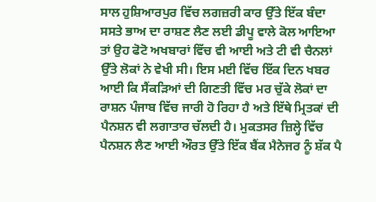ਸਾਲ ਹੁਸ਼ਿਆਰਪੁਰ ਵਿੱਚ ਲਗਜ਼ਰੀ ਕਾਰ ਉੱਤੇ ਇੱਕ ਬੰਦਾ ਸਸਤੇ ਭਾਅ ਦਾ ਰਾਸ਼ਣ ਲੈਣ ਲਈ ਡੀਪੂ ਵਾਲੇ ਕੋਲ ਆਇਆ ਤਾਂ ਉਹ ਫੋਟੋ ਅਖਬਾਰਾਂ ਵਿੱਚ ਵੀ ਆਈ ਅਤੇ ਟੀ ਵੀ ਚੈਨਲਾਂ ਉੱਤੇ ਲੋਕਾਂ ਨੇ ਵੇਖੀ ਸੀ। ਇਸ ਮਈ ਵਿੱਚ ਇੱਕ ਦਿਨ ਖਬਰ ਆਈ ਕਿ ਸੈਂਕੜਿਆਂ ਦੀ ਗਿਣਤੀ ਵਿੱਚ ਮਰ ਚੁੱਕੇ ਲੋਕਾਂ ਦਾ ਰਾਸ਼ਨ ਪੰਜਾਬ ਵਿੱਚ ਜਾਰੀ ਹੋ ਰਿਹਾ ਹੈ ਅਤੇ ਇੱਥੇ ਮ੍ਰਿਤਕਾਂ ਦੀ ਪੈਨਸ਼ਨ ਵੀ ਲਗਾਤਾਰ ਚੱਲਦੀ ਹੈ। ਮੁਕਤਸਰ ਜ਼ਿਲ੍ਹੇ ਵਿੱਚ ਪੈਨਸ਼ਨ ਲੈਣ ਆਈ ਔਰਤ ਉੱਤੇ ਇੱਕ ਬੈਂਕ ਮੈਨੇਜਰ ਨੂੰ ਸ਼ੱਕ ਪੈ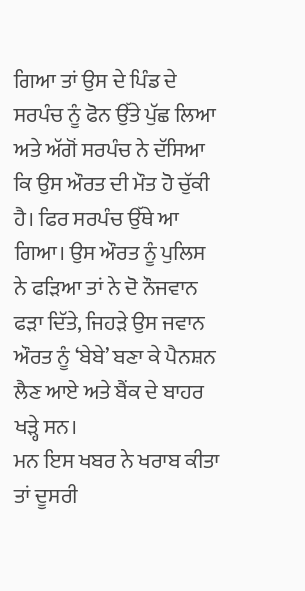ਗਿਆ ਤਾਂ ਉਸ ਦੇ ਪਿੰਡ ਦੇ ਸਰਪੰਚ ਨੂੰ ਫੋਨ ਉੱਤੇ ਪੁੱਛ ਲਿਆ ਅਤੇ ਅੱਗੋਂ ਸਰਪੰਚ ਨੇ ਦੱਸਿਆ ਕਿ ਉਸ ਔਰਤ ਦੀ ਮੌਤ ਹੋ ਚੁੱਕੀ ਹੈ। ਫਿਰ ਸਰਪੰਚ ਉੱਥੇ ਆ ਗਿਆ। ਉਸ ਔਰਤ ਨੂੰ ਪੁਲਿਸ ਨੇ ਫੜਿਆ ਤਾਂ ਨੇ ਦੋ ਨੌਜਵਾਨ ਫੜਾ ਦਿੱਤੇ, ਜਿਹੜੇ ਉਸ ਜਵਾਨ ਔਰਤ ਨੂੰ ‘ਬੇਬੇ’ ਬਣਾ ਕੇ ਪੈਨਸ਼ਨ ਲੈਣ ਆਏ ਅਤੇ ਬੈਂਕ ਦੇ ਬਾਹਰ ਖੜ੍ਹੇ ਸਨ।
ਮਨ ਇਸ ਖਬਰ ਨੇ ਖਰਾਬ ਕੀਤਾ ਤਾਂ ਦੂਸਰੀ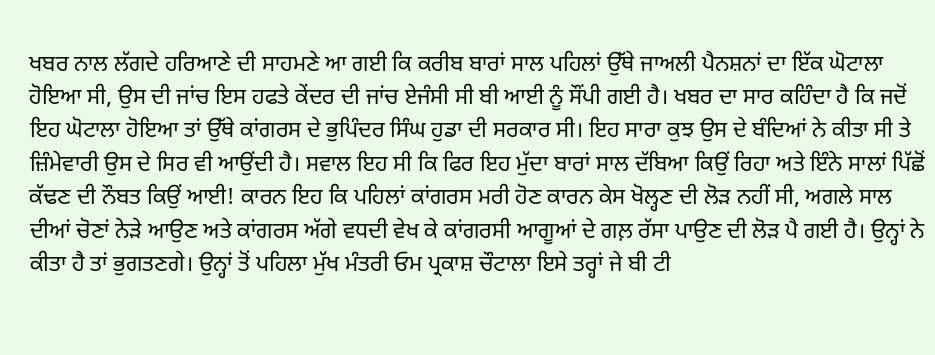ਖਬਰ ਨਾਲ ਲੱਗਦੇ ਹਰਿਆਣੇ ਦੀ ਸਾਹਮਣੇ ਆ ਗਈ ਕਿ ਕਰੀਬ ਬਾਰਾਂ ਸਾਲ ਪਹਿਲਾਂ ਉੱਥੇ ਜਾਅਲੀ ਪੈਨਸ਼ਨਾਂ ਦਾ ਇੱਕ ਘੋਟਾਲਾ ਹੋਇਆ ਸੀ, ਉਸ ਦੀ ਜਾਂਚ ਇਸ ਹਫਤੇ ਕੇਂਦਰ ਦੀ ਜਾਂਚ ਏਜੰਸੀ ਸੀ ਬੀ ਆਈ ਨੂੰ ਸੌਂਪੀ ਗਈ ਹੈ। ਖਬਰ ਦਾ ਸਾਰ ਕਹਿੰਦਾ ਹੈ ਕਿ ਜਦੋਂ ਇਹ ਘੋਟਾਲਾ ਹੋਇਆ ਤਾਂ ਉੱਥੇ ਕਾਂਗਰਸ ਦੇ ਭੁਪਿੰਦਰ ਸਿੰਘ ਹੁਡਾ ਦੀ ਸਰਕਾਰ ਸੀ। ਇਹ ਸਾਰਾ ਕੁਝ ਉਸ ਦੇ ਬੰਦਿਆਂ ਨੇ ਕੀਤਾ ਸੀ ਤੇ ਜ਼ਿੰਮੇਵਾਰੀ ਉਸ ਦੇ ਸਿਰ ਵੀ ਆਉਂਦੀ ਹੈ। ਸਵਾਲ ਇਹ ਸੀ ਕਿ ਫਿਰ ਇਹ ਮੁੱਦਾ ਬਾਰਾਂ ਸਾਲ ਦੱਬਿਆ ਕਿਉਂ ਰਿਹਾ ਅਤੇ ਇੰਨੇ ਸਾਲਾਂ ਪਿੱਛੋਂ ਕੱਢਣ ਦੀ ਨੌਬਤ ਕਿਉਂ ਆਈ! ਕਾਰਨ ਇਹ ਕਿ ਪਹਿਲਾਂ ਕਾਂਗਰਸ ਮਰੀ ਹੋਣ ਕਾਰਨ ਕੇਸ ਖੋਲ੍ਹਣ ਦੀ ਲੋੜ ਨਹੀਂ ਸੀ, ਅਗਲੇ ਸਾਲ ਦੀਆਂ ਚੋਣਾਂ ਨੇੜੇ ਆਉਣ ਅਤੇ ਕਾਂਗਰਸ ਅੱਗੇ ਵਧਦੀ ਵੇਖ ਕੇ ਕਾਂਗਰਸੀ ਆਗੂਆਂ ਦੇ ਗਲ਼ ਰੱਸਾ ਪਾਉਣ ਦੀ ਲੋੜ ਪੈ ਗਈ ਹੈ। ਉਨ੍ਹਾਂ ਨੇ ਕੀਤਾ ਹੈ ਤਾਂ ਭੁਗਤਣਗੇ। ਉਨ੍ਹਾਂ ਤੋਂ ਪਹਿਲਾ ਮੁੱਖ ਮੰਤਰੀ ਓਮ ਪ੍ਰਕਾਸ਼ ਚੌਟਾਲਾ ਇਸੇ ਤਰ੍ਹਾਂ ਜੇ ਬੀ ਟੀ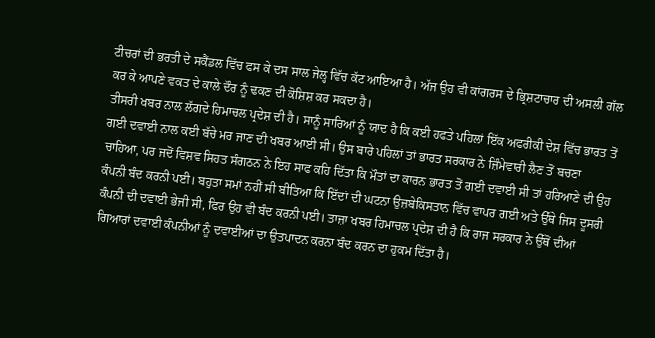ਟੀਚਰਾਂ ਦੀ ਭਰਤੀ ਦੇ ਸਕੈਂਡਲ ਵਿੱਚ ਫਸ ਕੇ ਦਸ ਸਾਲ ਜੇਲ੍ਹ ਵਿੱਚ ਕੱਟ ਆਇਆ ਹੈ। ਅੱਜ ਉਹ ਵੀ ਕਾਂਗਰਸ ਦੇ ਭ੍ਰਿਸ਼ਟਾਚਾਰ ਦੀ ਅਸਲੀ ਗੱਲ ਕਰ ਕੇ ਆਪਣੇ ਵਕਤ ਦੇ ਕਾਲੇ ਦੌਰ ਨੂੰ ਢਕਣ ਦੀ ਕੋਸ਼ਿਸ਼ ਕਰ ਸਕਦਾ ਹੈ।
ਤੀਸਰੀ ਖਬਰ ਨਾਲ ਲੱਗਦੇ ਹਿਮਾਚਲ ਪ੍ਰਦੇਸ਼ ਦੀ ਹੈ। ਸਾਨੂੰ ਸਾਰਿਆਂ ਨੂੰ ਯਾਦ ਹੈ ਕਿ ਕਈ ਹਫਤੇ ਪਹਿਲਾਂ ਇੱਕ ਅਫਰੀਕੀ ਦੇਸ਼ ਵਿੱਚ ਭਾਰਤ ਤੋਂ ਗਈ ਦਵਾਈ ਨਾਲ ਕਈ ਬੱਚੇ ਮਰ ਜਾਣ ਦੀ ਖਬਰ ਆਈ ਸੀ। ਉਸ ਬਾਰੇ ਪਹਿਲਾਂ ਤਾਂ ਭਾਰਤ ਸਰਕਾਰ ਨੇ ਜ਼ਿੰਮੇਵਾਰੀ ਲੈਣ ਤੋਂ ਬਚਣਾ ਚਾਹਿਆ, ਪਰ ਜਦੋਂ ਵਿਸ਼ਵ ਸਿਹਤ ਸੰਗਠਨ ਨੇ ਇਹ ਸਾਫ ਕਹਿ ਦਿੱਤਾ ਕਿ ਮੌਤਾਂ ਦਾ ਕਾਰਨ ਭਾਰਤ ਤੋਂ ਗਈ ਦਵਾਈ ਸੀ ਤਾਂ ਹਰਿਆਣੇ ਦੀ ਉਹ ਕੰਪਨੀ ਬੰਦ ਕਰਨੀ ਪਈ। ਬਹੁਤਾ ਸਮਾਂ ਨਹੀਂ ਸੀ ਬੀਤਿਆ ਕਿ ਇੱਦਾਂ ਦੀ ਘਟਨਾ ਉਜ਼ਬੇਕਿਸਤਾਨ ਵਿੱਚ ਵਾਪਰ ਗਈ ਅਤੇ ਉੱਥੇ ਜਿਸ ਦੂਸਰੀ ਕੰਪਨੀ ਦੀ ਦਵਾਈ ਭੇਜੀ ਸੀ, ਫਿਰ ਉਹ ਵੀ ਬੰਦ ਕਰਨੀ ਪਈ। ਤਾਜ਼ਾ ਖਬਰ ਹਿਮਾਚਲ ਪ੍ਰਦੇਸ਼ ਦੀ ਹੈ ਕਿ ਰਾਜ ਸਰਕਾਰ ਨੇ ਉੱਥੋਂ ਦੀਆਂ ਗਿਆਰਾਂ ਦਵਾਈ ਕੰਪਨੀਆਂ ਨੂੰ ਦਵਾਈਆਂ ਦਾ ਉਤਪਾਦਨ ਕਰਨਾ ਬੰਦ ਕਰਨ ਦਾ ਹੁਕਮ ਦਿੱਤਾ ਹੈ।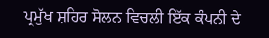ਪ੍ਰਮੁੱਖ ਸ਼ਹਿਰ ਸੋਲਨ ਵਿਚਲੀ ਇੱਕ ਕੰਪਨੀ ਦੇ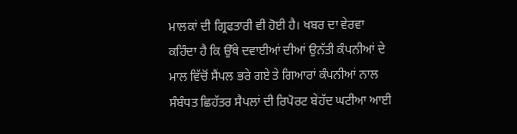ਮਾਲਕਾਂ ਦੀ ਗ੍ਰਿਫਤਾਰੀ ਵੀ ਹੋਈ ਹੈ। ਖਬਰ ਦਾ ਵੇਰਵਾ ਕਹਿੰਦਾ ਹੈ ਕਿ ਉੱਥੇ ਦਵਾਈਆਂ ਦੀਆਂ ਉਨੱਤੀ ਕੰਪਨੀਆਂ ਦੇ ਮਾਲ ਵਿੱਚੋਂ ਸੈਂਪਲ ਭਰੇ ਗਏ ਤੇ ਗਿਆਰਾਂ ਕੰਪਨੀਆਂ ਨਾਲ ਸੰਬੰਧਤ ਛਿਹੱਤਰ ਸੈਪਲਾਂ ਦੀ ਰਿਪੋਰਟ ਬੇਹੱਦ ਘਟੀਆ ਆਈ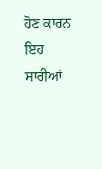ਹੋਣ ਕਾਰਨ ਇਹ ਸਾਰੀਆਂ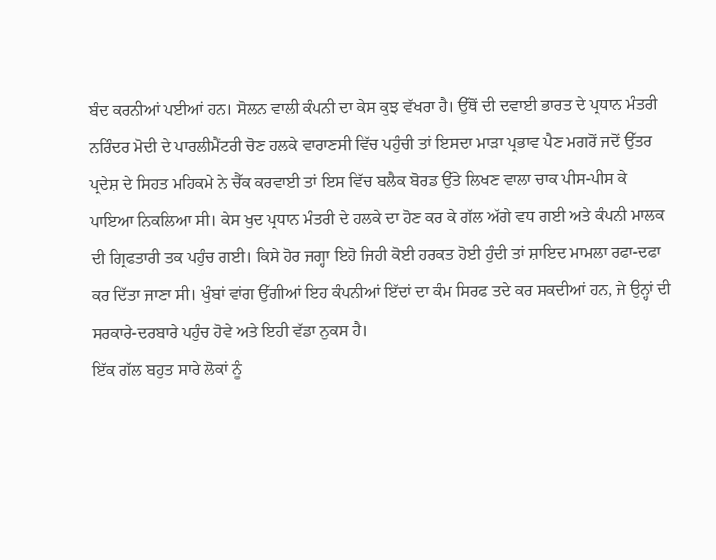ਬੰਦ ਕਰਨੀਆਂ ਪਈਆਂ ਹਨ। ਸੋਲਨ ਵਾਲੀ ਕੰਪਨੀ ਦਾ ਕੇਸ ਕੁਝ ਵੱਖਰਾ ਹੈ। ਉੱਥੋਂ ਦੀ ਦਵਾਈ ਭਾਰਤ ਦੇ ਪ੍ਰਧਾਨ ਮੰਤਰੀ ਨਰਿੰਦਰ ਮੋਦੀ ਦੇ ਪਾਰਲੀਮੈਂਟਰੀ ਚੋਣ ਹਲਕੇ ਵਾਰਾਣਸੀ ਵਿੱਚ ਪਹੁੰਚੀ ਤਾਂ ਇਸਦਾ ਮਾੜਾ ਪ੍ਰਭਾਵ ਪੈਣ ਮਗਰੋਂ ਜਦੋਂ ਉੱਤਰ ਪ੍ਰਦੇਸ਼ ਦੇ ਸਿਹਤ ਮਹਿਕਮੇ ਨੇ ਚੈੱਕ ਕਰਵਾਈ ਤਾਂ ਇਸ ਵਿੱਚ ਬਲੈਕ ਬੋਰਡ ਉੱਤੇ ਲਿਖਣ ਵਾਲਾ ਚਾਕ ਪੀਸ-ਪੀਸ ਕੇ ਪਾਇਆ ਨਿਕਲਿਆ ਸੀ। ਕੇਸ ਖੁਦ ਪ੍ਰਧਾਨ ਮੰਤਰੀ ਦੇ ਹਲਕੇ ਦਾ ਹੋਣ ਕਰ ਕੇ ਗੱਲ ਅੱਗੇ ਵਧ ਗਈ ਅਤੇ ਕੰਪਨੀ ਮਾਲਕ ਦੀ ਗ੍ਰਿਫਤਾਰੀ ਤਕ ਪਹੁੰਚ ਗਈ। ਕਿਸੇ ਹੋਰ ਜਗ੍ਹਾ ਇਹੋ ਜਿਹੀ ਕੋਈ ਹਰਕਤ ਹੋਈ ਹੁੰਦੀ ਤਾਂ ਸ਼ਾਇਦ ਮਾਮਲਾ ਰਫਾ-ਦਫਾ ਕਰ ਦਿੱਤਾ ਜਾਣਾ ਸੀ। ਖੁੰਬਾਂ ਵਾਂਗ ਉੱਗੀਆਂ ਇਹ ਕੰਪਨੀਆਂ ਇੱਦਾਂ ਦਾ ਕੰਮ ਸਿਰਫ ਤਦੇ ਕਰ ਸਕਦੀਆਂ ਹਨ, ਜੇ ਉਨ੍ਹਾਂ ਦੀ ਸਰਕਾਰੇ-ਦਰਬਾਰੇ ਪਹੁੰਚ ਹੋਵੇ ਅਤੇ ਇਹੀ ਵੱਡਾ ਨੁਕਸ ਹੈ।
ਇੱਕ ਗੱਲ ਬਹੁਤ ਸਾਰੇ ਲੋਕਾਂ ਨੂੰ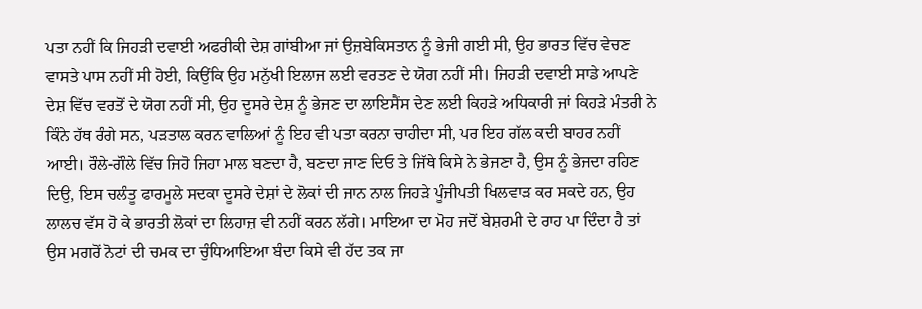ਪਤਾ ਨਹੀਂ ਕਿ ਜਿਹੜੀ ਦਵਾਈ ਅਫਰੀਕੀ ਦੇਸ਼ ਗਾਂਬੀਆ ਜਾਂ ਉਜ਼ਬੇਕਿਸਤਾਨ ਨੂੰ ਭੇਜੀ ਗਈ ਸੀ, ਉਹ ਭਾਰਤ ਵਿੱਚ ਵੇਚਣ ਵਾਸਤੇ ਪਾਸ ਨਹੀਂ ਸੀ ਹੋਈ, ਕਿਉਂਕਿ ਉਹ ਮਨੁੱਖੀ ਇਲਾਜ ਲਈ ਵਰਤਣ ਦੇ ਯੋਗ ਨਹੀਂ ਸੀ। ਜਿਹੜੀ ਦਵਾਈ ਸਾਡੇ ਆਪਣੇ ਦੇਸ਼ ਵਿੱਚ ਵਰਤੋਂ ਦੇ ਯੋਗ ਨਹੀਂ ਸੀ, ਉਹ ਦੂਸਰੇ ਦੇਸ਼ ਨੂੰ ਭੇਜਣ ਦਾ ਲਾਇਸੈਂਸ ਦੇਣ ਲਈ ਕਿਹੜੇ ਅਧਿਕਾਰੀ ਜਾਂ ਕਿਹੜੇ ਮੰਤਰੀ ਨੇ ਕਿੰਨੇ ਹੱਥ ਰੰਗੇ ਸਨ, ਪੜਤਾਲ ਕਰਨ ਵਾਲਿਆਂ ਨੂੰ ਇਹ ਵੀ ਪਤਾ ਕਰਨਾ ਚਾਹੀਦਾ ਸੀ, ਪਰ ਇਹ ਗੱਲ ਕਦੀ ਬਾਹਰ ਨਹੀਂ ਆਈ। ਰੌਲੇ-ਗੌਲੇ ਵਿੱਚ ਜਿਹੋ ਜਿਹਾ ਮਾਲ ਬਣਦਾ ਹੈ, ਬਣਦਾ ਜਾਣ ਦਿਓ ਤੇ ਜਿੱਥੇ ਕਿਸੇ ਨੇ ਭੇਜਣਾ ਹੈ, ਉਸ ਨੂੰ ਭੇਜਦਾ ਰਹਿਣ ਦਿਉ, ਇਸ ਚਲੰਤੂ ਫਾਰਮੂਲੇ ਸਦਕਾ ਦੂਸਰੇ ਦੇਸ਼ਾਂ ਦੇ ਲੋਕਾਂ ਦੀ ਜਾਨ ਨਾਲ ਜਿਹੜੇ ਪੂੰਜੀਪਤੀ ਖਿਲਵਾੜ ਕਰ ਸਕਦੇ ਹਨ, ਉਹ ਲਾਲਚ ਵੱਸ ਹੋ ਕੇ ਭਾਰਤੀ ਲੋਕਾਂ ਦਾ ਲਿਹਾਜ਼ ਵੀ ਨਹੀਂ ਕਰਨ ਲੱਗੇ। ਮਾਇਆ ਦਾ ਮੋਹ ਜਦੋਂ ਬੇਸ਼ਰਮੀ ਦੇ ਰਾਹ ਪਾ ਦਿੰਦਾ ਹੈ ਤਾਂ ਉਸ ਮਗਰੋਂ ਨੋਟਾਂ ਦੀ ਚਮਕ ਦਾ ਚੁੰਧਿਆਇਆ ਬੰਦਾ ਕਿਸੇ ਵੀ ਹੱਦ ਤਕ ਜਾ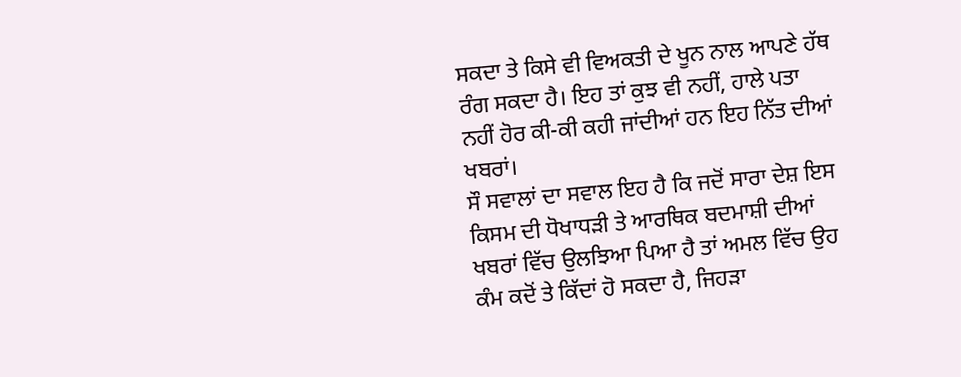ਸਕਦਾ ਤੇ ਕਿਸੇ ਵੀ ਵਿਅਕਤੀ ਦੇ ਖੂਨ ਨਾਲ ਆਪਣੇ ਹੱਥ ਰੰਗ ਸਕਦਾ ਹੈ। ਇਹ ਤਾਂ ਕੁਝ ਵੀ ਨਹੀਂ, ਹਾਲੇ ਪਤਾ ਨਹੀਂ ਹੋਰ ਕੀ-ਕੀ ਕਹੀ ਜਾਂਦੀਆਂ ਹਨ ਇਹ ਨਿੱਤ ਦੀਆਂ ਖਬਰਾਂ।
ਸੌ ਸਵਾਲਾਂ ਦਾ ਸਵਾਲ ਇਹ ਹੈ ਕਿ ਜਦੋਂ ਸਾਰਾ ਦੇਸ਼ ਇਸ ਕਿਸਮ ਦੀ ਧੋਖਾਧੜੀ ਤੇ ਆਰਥਿਕ ਬਦਮਾਸ਼ੀ ਦੀਆਂ ਖਬਰਾਂ ਵਿੱਚ ਉਲਝਿਆ ਪਿਆ ਹੈ ਤਾਂ ਅਮਲ ਵਿੱਚ ਉਹ ਕੰਮ ਕਦੋਂ ਤੇ ਕਿੱਦਾਂ ਹੋ ਸਕਦਾ ਹੈ, ਜਿਹੜਾ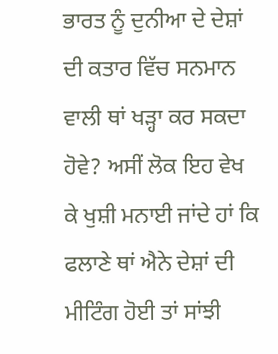ਭਾਰਤ ਨੂੰ ਦੁਨੀਆ ਦੇ ਦੇਸ਼ਾਂ ਦੀ ਕਤਾਰ ਵਿੱਚ ਸਨਮਾਨ ਵਾਲੀ ਥਾਂ ਖੜ੍ਹਾ ਕਰ ਸਕਦਾ ਹੋਵੇ? ਅਸੀਂ ਲੋਕ ਇਹ ਵੇਖ ਕੇ ਖੁਸ਼ੀ ਮਨਾਈ ਜਾਂਦੇ ਹਾਂ ਕਿ ਫਲਾਣੇ ਥਾਂ ਐਨੇ ਦੇਸ਼ਾਂ ਦੀ ਮੀਟਿੰਗ ਹੋਈ ਤਾਂ ਸਾਂਝੀ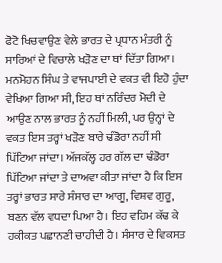ਫੋਟੋ ਖਿਚਵਾਉਣ ਵੇਲੇ ਭਾਰਤ ਦੇ ਪ੍ਰਧਾਨ ਮੰਤਰੀ ਨੂੰ ਸਾਰਿਆਂ ਦੇ ਵਿਚਾਲੇ ਖੜੋਣ ਦਾ ਥਾਂ ਦਿੱਤਾ ਗਿਆ। ਮਨਮੋਹਨ ਸਿੰਘ ਤੇ ਵਾਜਪਾਈ ਦੇ ਵਕਤ ਵੀ ਇਹੋ ਹੁੰਦਾ ਵੇਖਿਆ ਗਿਆ ਸੀ, ਇਹ ਥਾਂ ਨਰਿੰਦਰ ਮੋਦੀ ਦੇ ਆਉਣ ਨਾਲ ਭਾਰਤ ਨੂੰ ਨਹੀਂ ਮਿਲੀ, ਪਰ ਉਨ੍ਹਾਂ ਦੇ ਵਕਤ ਇਸ ਤਰ੍ਹਾਂ ਖੜੋਣ ਬਾਰੇ ਢੰਡੋਰਾ ਨਹੀਂ ਸੀ ਪਿੱਟਿਆ ਜਾਂਦਾ। ਅੱਜਕੱਲ੍ਹ ਹਰ ਗੱਲ ਦਾ ਢੰਡੋਰਾ ਪਿੱਟਿਆ ਜਾਂਦਾ ਤੇ ਦਾਅਵਾ ਕੀਤਾ ਜਾਂਦਾ ਹੈ ਕਿ ਇਸ ਤਰ੍ਹਾਂ ਭਾਰਤ ਸਾਰੇ ਸੰਸਾਰ ਦਾ ਆਗੂ, ਵਿਸ਼ਵ ਗੁਰੂ, ਬਣਨ ਵੱਲ ਵਧਦਾ ਪਿਆ ਹੈ। ਇਹ ਵਹਿਮ ਕੱਢ ਕੇ ਹਕੀਕਤ ਪਛਾਨਣੀ ਚਾਹੀਦੀ ਹੈ। ਸੰਸਾਰ ਦੇ ਵਿਕਸਤ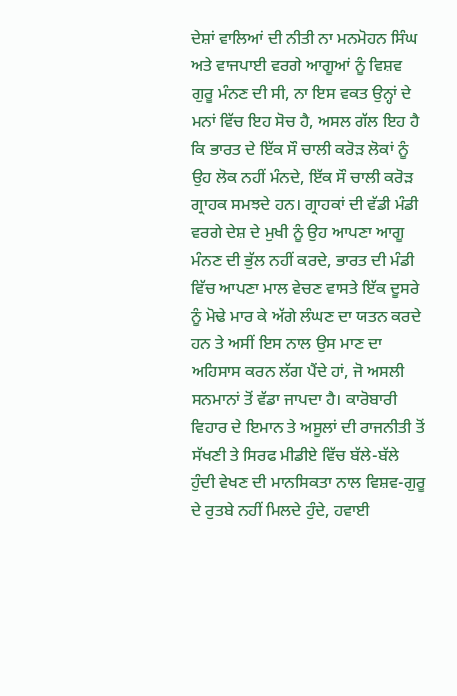ਦੇਸ਼ਾਂ ਵਾਲਿਆਂ ਦੀ ਨੀਤੀ ਨਾ ਮਨਮੋਹਨ ਸਿੰਘ ਅਤੇ ਵਾਜਪਾਈ ਵਰਗੇ ਆਗੂਆਂ ਨੂੰ ਵਿਸ਼ਵ ਗੁਰੂ ਮੰਨਣ ਦੀ ਸੀ, ਨਾ ਇਸ ਵਕਤ ਉਨ੍ਹਾਂ ਦੇ ਮਨਾਂ ਵਿੱਚ ਇਹ ਸੋਚ ਹੈ, ਅਸਲ ਗੱਲ ਇਹ ਹੈ ਕਿ ਭਾਰਤ ਦੇ ਇੱਕ ਸੌ ਚਾਲੀ ਕਰੋੜ ਲੋਕਾਂ ਨੂੰ ਉਹ ਲੋਕ ਨਹੀਂ ਮੰਨਦੇ, ਇੱਕ ਸੌ ਚਾਲੀ ਕਰੋੜ ਗ੍ਰਾਹਕ ਸਮਝਦੇ ਹਨ। ਗ੍ਰਾਹਕਾਂ ਦੀ ਵੱਡੀ ਮੰਡੀ ਵਰਗੇ ਦੇਸ਼ ਦੇ ਮੁਖੀ ਨੂੰ ਉਹ ਆਪਣਾ ਆਗੂ ਮੰਨਣ ਦੀ ਭੁੱਲ ਨਹੀਂ ਕਰਦੇ, ਭਾਰਤ ਦੀ ਮੰਡੀ ਵਿੱਚ ਆਪਣਾ ਮਾਲ ਵੇਚਣ ਵਾਸਤੇ ਇੱਕ ਦੂਸਰੇ ਨੂੰ ਮੋਢੇ ਮਾਰ ਕੇ ਅੱਗੇ ਲੰਘਣ ਦਾ ਯਤਨ ਕਰਦੇ ਹਨ ਤੇ ਅਸੀਂ ਇਸ ਨਾਲ ਉਸ ਮਾਣ ਦਾ ਅਹਿਸਾਸ ਕਰਨ ਲੱਗ ਪੈਂਦੇ ਹਾਂ, ਜੋ ਅਸਲੀ ਸਨਮਾਨਾਂ ਤੋਂ ਵੱਡਾ ਜਾਪਦਾ ਹੈ। ਕਾਰੋਬਾਰੀ ਵਿਹਾਰ ਦੇ ਇਮਾਨ ਤੇ ਅਸੂਲਾਂ ਦੀ ਰਾਜਨੀਤੀ ਤੋਂ ਸੱਖਣੀ ਤੇ ਸਿਰਫ ਮੀਡੀਏ ਵਿੱਚ ਬੱਲੇ-ਬੱਲੇ ਹੁੰਦੀ ਵੇਖਣ ਦੀ ਮਾਨਸਿਕਤਾ ਨਾਲ ਵਿਸ਼ਵ-ਗੁਰੂ ਦੇ ਰੁਤਬੇ ਨਹੀਂ ਮਿਲਦੇ ਹੁੰਦੇ, ਹਵਾਈ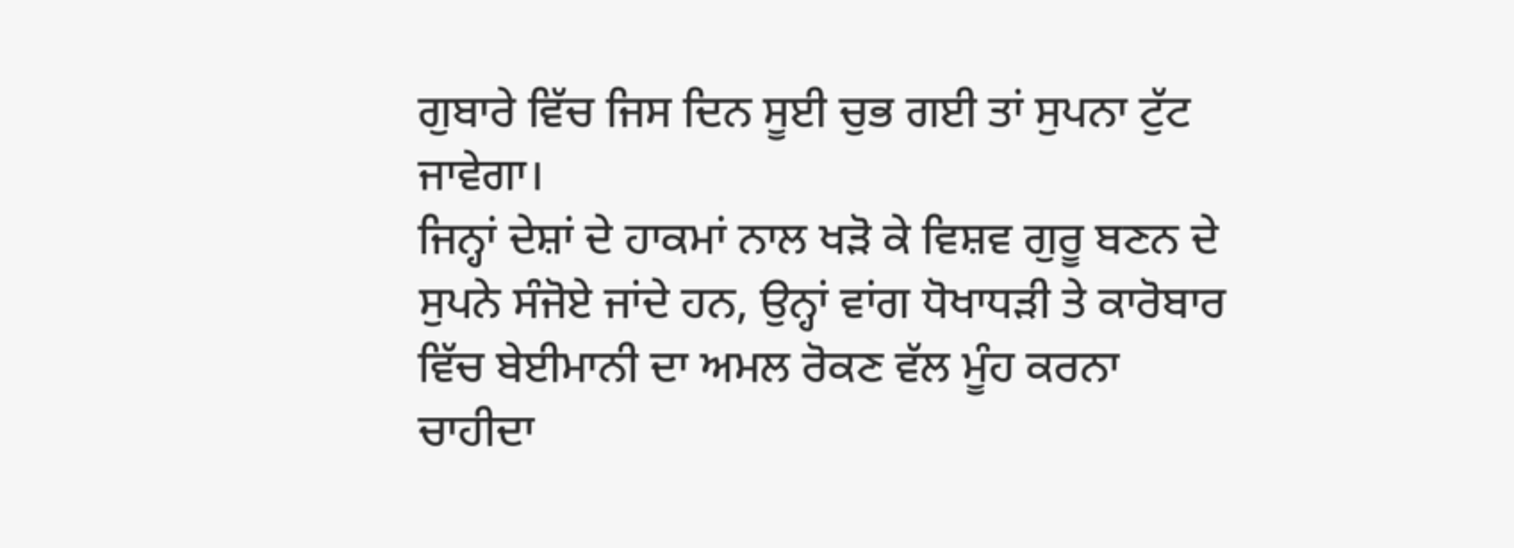ਗੁਬਾਰੇ ਵਿੱਚ ਜਿਸ ਦਿਨ ਸੂਈ ਚੁਭ ਗਈ ਤਾਂ ਸੁਪਨਾ ਟੁੱਟ ਜਾਵੇਗਾ।
ਜਿਨ੍ਹਾਂ ਦੇਸ਼ਾਂ ਦੇ ਹਾਕਮਾਂ ਨਾਲ ਖੜੋ ਕੇ ਵਿਸ਼ਵ ਗੁਰੂ ਬਣਨ ਦੇ ਸੁਪਨੇ ਸੰਜੋਏ ਜਾਂਦੇ ਹਨ, ਉਨ੍ਹਾਂ ਵਾਂਗ ਧੋਖਾਧੜੀ ਤੇ ਕਾਰੋਬਾਰ ਵਿੱਚ ਬੇਈਮਾਨੀ ਦਾ ਅਮਲ ਰੋਕਣ ਵੱਲ ਮੂੰਹ ਕਰਨਾ ਚਾਹੀਦਾ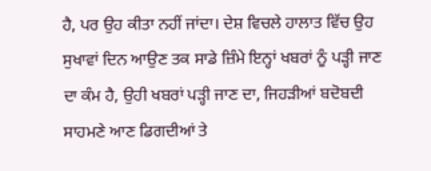ਹੈ, ਪਰ ਉਹ ਕੀਤਾ ਨਹੀਂ ਜਾਂਦਾ। ਦੇਸ਼ ਵਿਚਲੇ ਹਾਲਾਤ ਵਿੱਚ ਉਹ ਸੁਖਾਵਾਂ ਦਿਨ ਆਉਣ ਤਕ ਸਾਡੇ ਜ਼ਿੰਮੇ ਇਨ੍ਹਾਂ ਖਬਰਾਂ ਨੂੰ ਪੜ੍ਹੀ ਜਾਣ ਦਾ ਕੰਮ ਹੈ, ਉਹੀ ਖਬਰਾਂ ਪੜ੍ਹੀ ਜਾਣ ਦਾ, ਜਿਹੜੀਆਂ ਬਦੋਬਦੀ ਸਾਹਮਣੇ ਆਣ ਡਿਗਦੀਆਂ ਤੇ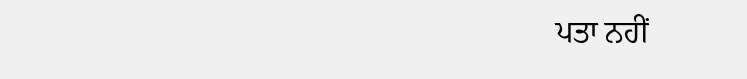ਪਤਾ ਨਹੀਂ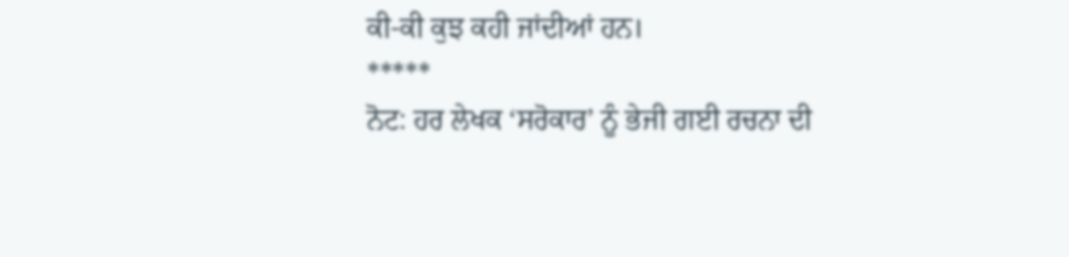ਕੀ-ਕੀ ਕੁਝ ਕਹੀ ਜਾਂਦੀਆਂ ਹਨ।
*****
ਨੋਟ: ਹਰ ਲੇਖਕ ‘ਸਰੋਕਾਰ’ ਨੂੰ ਭੇਜੀ ਗਈ ਰਚਨਾ ਦੀ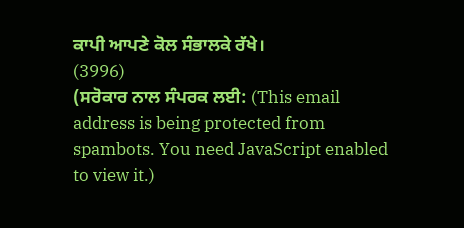ਕਾਪੀ ਆਪਣੇ ਕੋਲ ਸੰਭਾਲਕੇ ਰੱਖੇ।
(3996)
(ਸਰੋਕਾਰ ਨਾਲ ਸੰਪਰਕ ਲਈ: (This email address is being protected from spambots. You need JavaScript enabled to view it.)